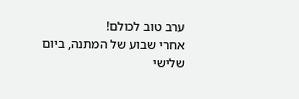ערב טוב לכולם!
אחרי שבוע של המתנה, ביום שלישי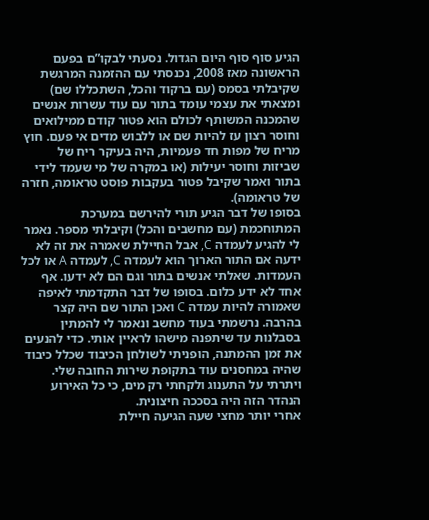הגיע סוף סוף היום הגדול. נסעתי לבקו”ם בפעם הראשונה מאז 2008, נכנסתי עם ההזמנה המרגשת שקיבלתי בסמס (עם ברקוד והכל, השתכללו שם) ומצאתי את עצמי עומד בתור עם עוד עשרות אנשים שהמכנה המשותף לכולם הוא פטור קודם ממילואים וחוסר רצון עז להיות שם או ללבוש מדים אי פעם. חוץ מריח של מפות חד פעמיות, היה בעיקר ריח של שביזות וחוסר יעילות (או במקרה של מי שעמד לידי בתור ואמר שקיבל פטור בעקבות פוסט טראומה, חזרה של טראומה).
בסופו של דבר הגיע תורי להירשם במערכת המתוחכמת (עם מחשבים והכל) וקיבלתי מספר. נאמר לי להגיע לעמדה C, אבל החיילת שאמרה את זה לא ידעה אם התור הארוך הוא לעמדה C, לעמדה A או לכל העמדות. שאלתי אנשים בתור וגם הם לא ידעו. אף אחד לא ידע כלום. בסופו של דבר התקדמתי לאיפה שאמורה להיות עמדה C ואכן התור שם היה קצר בהרבה. נרשמתי בעוד מחשב ונאמר לי להמתין בסבלנות עד שיתפנה מישהו לראיין אותי. כדי להנעים את זמן ההמתנה, הופניתי לשולחן הכיבוד שכלל כיבוד שהיה במחסנים עוד בתקופת שירות החובה שלי. ויתרתי על התענוג ולקחתי רק מים, כי כל האירוע הנהדר הזה היה בסככה חיצונית.
אחרי יותר מחצי שעה הגיעה חיילת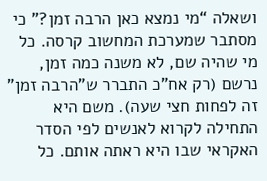ושאלה “מי נמצא כאן הרבה זמן?” כי מסתבר שמערכת המחשוב קרסה. כל מי שהיה שם, לא משנה כמה זמן, נרשם (רק אח”כ התברר ש”הרבה זמן” זה לפחות חצי שעה). משם היא התחילה לקרוא לאנשים לפי הסדר האקראי שבו היא ראתה אותם. כל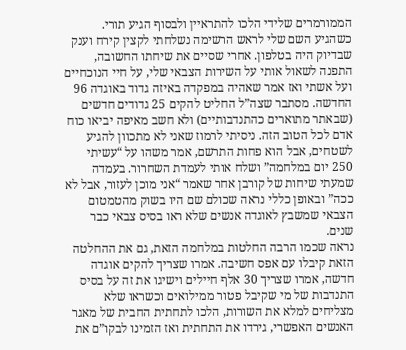הממורמרים שלידי הלכו להתראיין ולבסוף הגיע תורי.
כשהגיע השם שלי לראש הרשימה נשלחתי לקצין קירח וענק שבדיוק היה בטלפון. אחרי שסיים את שיחתו החשובה, התפנה לשאול אותי על השירות הצבאי שלי, על חיי הנוכחיים ועל אשתי ואז אמר שאהיה במפקדה באיזה גדוד באוגדה 96 החדשה. מסתבר שצה”ל החליט להקים 25 גדודים חדשים (שבאתר מתוארים כהתנדבותיים) ולא חשב מאיפה יביאו כוח אדם לכל הטוב הזה. ניסיתי לרמוז שאני לא מתכוון להגיע לשטחים, אבל הוא פחות התרשם, אמר משהו על “עשיתי 250 יום במלחמה” ושלח אותי לעמדת השחרור. בעמדה שמעתי שיחות של קורבן אחר שאמר “אני מוכן לעזור, אבל לא ככה” ובאופן כללי נראה שכולם שם היו בשוק מהטמטום הצבאי שמשבץ לאוגדה אנשים שלא ראו בסיס צבאי כבר שנים.
נראה שכמו הרבה החלטות במלחמה הזאת, גם את ההחלטה הזאת קיבלו עם אפס חשיבה. אמרו שצריך להקים אוגדה חדשה, אמרו שצריך 30 אלף חיילים וישיגו את זה על בסיס התנדבות של מי שקיבל פטור ממילואים וכשראו שלא מצליחים למלא את השורות, הלכו לתחתית החבית של מאגר האנשים האפשרי, גירדו את התחתית ואז הזמינו לבקו”ם את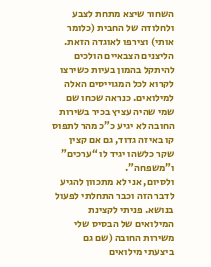השחור שיצא מתחת לצבע ולחלודה של החבית (כלומר אותי) וצירפו לאוגדה הזאת. הליצנים הצבאיים הולכים להיתקל בהמון בעיות כשירצו לקרוא לכל המגוייסים האלה למילואים. כנראה שכחו שם שמי שהיה עציץ בכיר בשירות החובה לא יגיע כ”כ מהר לתפוס קו באיזה גדוד, גם אם קצין שקר כלשהו יגיד לו “ערכים” ו”משפחה”.
ולסיום, אני לא מתכוון להגיע לדבר הזה וכבר התחלתי לפעול בנושא. פניתי לקצינת המילואים של הבסיס שלי משירות החובה (שם גם ביצעתי מילואים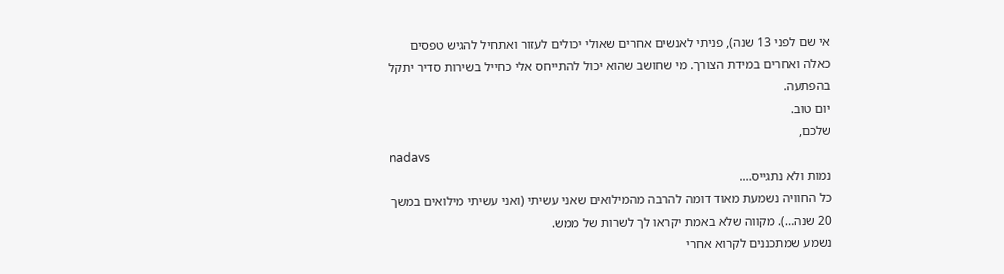אי שם לפני 13 שנה), פניתי לאנשים אחרים שאולי יכולים לעזור ואתחיל להגיש טפסים כאלה ואחרים במידת הצורך. מי שחושב שהוא יכול להתייחס אלי כחייל בשירות סדיר יתקל בהפתעה.
יום טוב.
שלכם,
nadavs
נמות ולא נתגייס….
כל החוויה נשמעת מאוד דומה להרבה מהמילואים שאני עשיתי (ואני עשיתי מילואים במשך 20 שנה…). מקווה שלא באמת יקראו לך לשרות של ממש.
נשמע שמתכננים לקרוא אחרי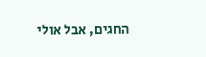החגים, אבל אולי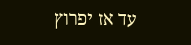עד אז יפרוץ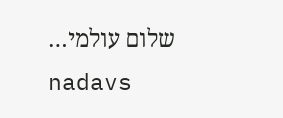שלום עולמי…
nadavs